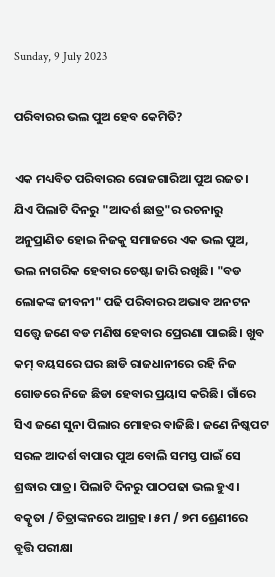Sunday, 9 July 2023

ପରିବାରର ଭଲ ପୁଅ ହେବ କେମିତି?

ଏକ ମଧ୍ୟବିତ ପରିବାରର ରୋଜଗାରିଆ ପୁଅ ରଜତ। ଯିଏ ପିଲାଟି ଦିନରୁ "ଆଦର୍ଶ ଛାତ୍ର"ର ରଚନାରୁ ଅନୁପ୍ରାଣିତ ହୋଇ ନିଜକୁ ସମାଜରେ ଏକ ଭଲ ପୁଅ, ଭଲ ନାଗରିକ ହେବାର ଚେଷ୍ଟା ଜାରି ରଖିଛି। "ବଡ ଲୋକଙ୍କ ଜୀବନୀ" ପଢି ପରିବାରର ଅଭାବ ଅନଟନ ସତ୍ତ୍ବେ ଜଣେ ବଡ ମଣିଷ ହେବାର ପ୍ରେରଣା ପାଇଛି। ଖୁବ କମ୍ ବୟସରେ ଘର ଛାଡି ରାଜଧାନୀରେ ରହି ନିଜ ଗୋଡରେ ନିଜେ ଛିଡା ହେବାର ପ୍ରୟାସ କରିଛି। ଗାଁରେ ସିଏ ଜଣେ ସୁନା ପିଲାର ମୋହର ବାଜିଛି। ଜଣେ ନିଷ୍କପଟ ସରଳ ଆଦର୍ଶ ବାପାର ପୁଅ ବୋଲି ସମସ୍ତ ପାଇଁ ସେ ଶ୍ରଦ୍ଧାର ପାତ୍ର। ପିଲାଟି ଦିନରୁ ପାଠପଢା ଭଲ ହୁଏ। ବତ୍କୃତା / ଚିତ୍ରାଙ୍କନରେ ଆଗ୍ରହ। ୫ମ / ୭ମ ଶ୍ରେଣୀରେ ବ୍ରୁତ୍ତି ପରୀକ୍ଷା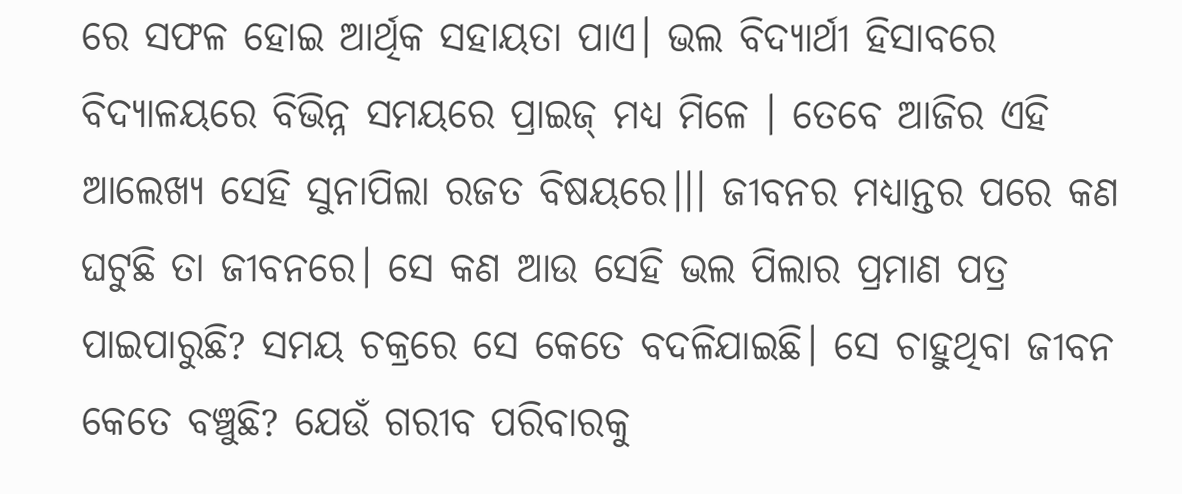ରେ ସଫଳ ହୋଇ ଆର୍ଥିକ ସହାୟତା ପାଏ। ଭଲ ବିଦ୍ୟାର୍ଥୀ ହିସାବରେ ବିଦ୍ୟାଳୟରେ ବିଭିନ୍ନ ସମୟରେ ପ୍ରାଇଜ୍ ମଧ୍ଯ ମିଳେ । ତେବେ ଆଜିର ଏହି ଆଲେଖ୍ୟ ସେହି ସୁନାପିଲା ରଜତ ବିଷୟରେ।।। ଜୀବନର ମଧ୍ୟାନ୍ତର ପରେ କଣ ଘଟୁଛି ତା ଜୀବନରେ। ସେ କଣ ଆଉ ସେହି ଭଲ ପିଲାର ପ୍ରମାଣ ପତ୍ର ପାଇପାରୁଛି? ସମୟ ଚକ୍ରରେ ସେ କେତେ ବଦଳିଯାଇଛି। ସେ ଚାହୁଥିବା ଜୀବନ କେତେ ବଞ୍ଚୁଛି? ଯେଉଁ ଗରୀବ ପରିବାରକୁ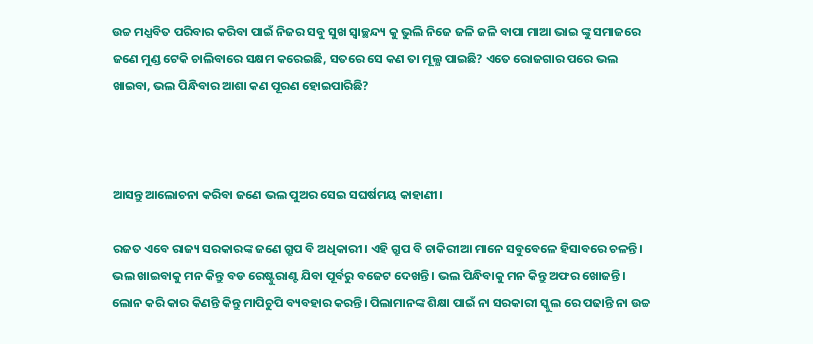ଉଚ୍ଚ ମଧ୍ଯବିତ ପରିବାର କରିବା ପାଇଁ ନିଜର ସବୁ ସୁଖ ସ୍ୱାଚ୍ଛନ୍ଦ୍ୟ କୁ ଭୁଲି ନିଜେ ଜଳି ଜଳି ବାପା ମାଆ ଭାଇ ଙ୍କୁ ସମାଜରେ ଜଣେ ମୁଣ୍ଡ ଟେକି ଚାଲିବାରେ ସକ୍ଷମ କରେଇଛି, ସତରେ ସେ କଣ ତା ମୂଲ୍ଯ ପାଇଛି? ଏତେ ରୋଜଗାର ପରେ ଭଲ ଖାଇବା, ଭଲ ପିନ୍ଧିବାର ଆଶା କଣ ପୂରଣ ହୋଇପାରିଛି?



ଆସନ୍ତୁ ଆଲୋଚନା କରିବା ଜଣେ ଭଲ ପୁଅର ସେଇ ସଘର୍ଷମୟ କାହାଣୀ।

ରଜତ ଏବେ ରାଜ୍ୟ ସରକାରଙ୍କ ଜଣେ ଗ୍ରୁପ ବି ଅଧିକାରୀ। ଏହି ଗ୍ରୁପ ବି ଚାକିରୀଆ ମାନେ ସବୁବେଳେ ହିସାବରେ ଚଳନ୍ତି। ଭଲ ଖାଇବାକୁ ମନ କିନ୍ତୁ ବଡ ରେଷ୍ଟୁରାଣ୍ଟ ଯିବା ପୂର୍ବରୁ ବଜେଟ ଦେଖନ୍ତି। ଭଲ ପିନ୍ଧିବାକୁ ମନ କିନ୍ତୁ ଅଫର ଖୋଜନ୍ତି। ଲୋନ କରି କାର କିଣନ୍ତି କିନ୍ତୁ ମାପିଚୁପି ବ୍ୟବହାର କରନ୍ତି। ପିଲାମାନଙ୍କ ଶିକ୍ଷା ପାଇଁ ନା ସରକାରୀ ସ୍କୁଲ ରେ ପଢାନ୍ତି ନା ଉଚ୍ଚ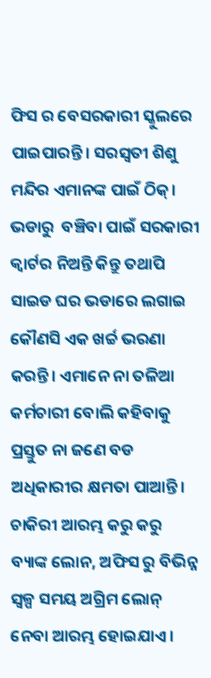ଫିସ ର ବେସରକାରୀ ସ୍କୁଲରେ ପାଇପାରନ୍ତି। ସରସ୍ୱତୀ ଶିଶୁ ମନ୍ଦିର ଏମାନଙ୍କ ପାଇଁ ଠିକ୍। ଭଡାରୁ  ବଞ୍ଚିବା ପାଇଁ ସରକାରୀ କ୍ୱାର୍ଟର ନିଅନ୍ତି କିନ୍ତୁ ତଥାପି ସାଇଡ ଘର ଭଡାରେ ଲଗାଇ କୌଣସି ଏକ ଖର୍ଚ୍ଚ ଭରଣା କରନ୍ତି। ଏମାନେ ନା ତଳିଆ କର୍ମଚାରୀ ବୋଲି କହିବାକୁ ପ୍ରସ୍ତୁତ ନା ଜଣେ ବଡ ଅଧିକାରୀର କ୍ଷମତା ପାଆନ୍ତି। ଚାକିରୀ ଆରମ୍ଭ କରୁ କରୁ ବ୍ୟାଙ୍କ ଲୋନ, ଅଫିସ ରୁ ବିଭିନ୍ନ ସ୍ୱଳ୍ପ ସମୟ ଅଗ୍ରିମ ଲୋନ୍ ନେବା ଆରମ୍ଭ ହୋଇଯାଏ।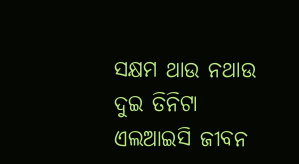ସକ୍ଷମ ଥାଉ ନଥାଉ ଦୁଇ ତିନିଟା ଏଲଆଇସି ଜୀବନ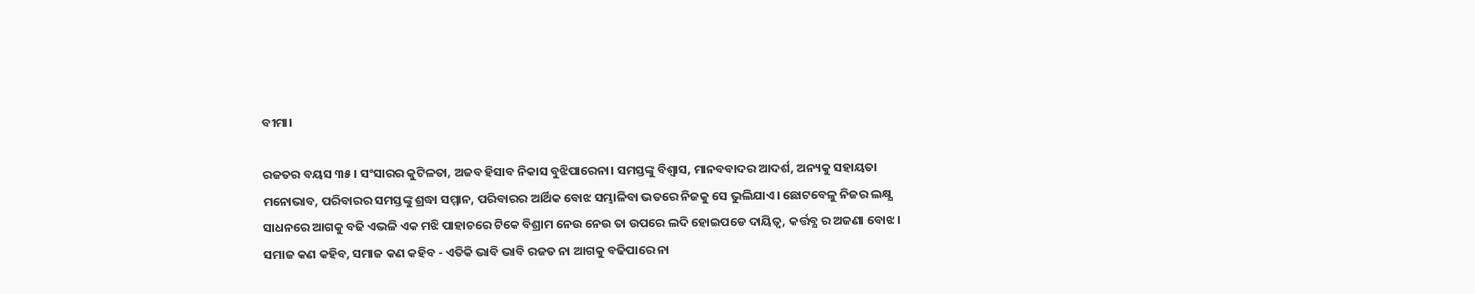ବୀମା।

ରଜତର ବୟସ ୩୫ । ସଂସାରର କୁଟିଳତା, ଅଜବ ହିସାବ ନିକାସ ବୁଝିପାରେନା। ସମସ୍ତଙ୍କୁ ବିଶ୍ବାସ, ମାନବବାଦର ଆଦର୍ଶ, ଅନ୍ୟକୁ ସହାୟତା ମନୋଭାବ, ପରିବାରର ସମସ୍ତଙ୍କୁ ଶ୍ରଦ୍ଧା ସମ୍ମାନ, ପରିବାରର ଆର୍ଥିକ ବୋଝ ସମ୍ଭାଳିବା ଭତରେ ନିଜକୁ ସେ ଭୁଲିଯାଏ। ଛୋଟବେଳୁ ନିଜର ଲକ୍ଷ୍ଯ ସାଧନରେ ଆଗକୁ ବଢି ଏଭଳି ଏକ ମଝି ପାହାଚରେ ଟିକେ ବିଶ୍ରାମ ନେଉ ନେଉ ତା ଉପରେ ଲଦି ହୋଇପଡେ ଦାୟିତ୍ୱ, କର୍ତ୍ତବ୍ଯ ର ଅଜଣା ବୋଝ। ସମାଜ କଣ କହିବ, ସମାଜ କଣ କହିବ - ଏତିକି ଭାବି ଭାବି ରଜତ ନା ଆଗକୁ ବଢିପାରେ ନା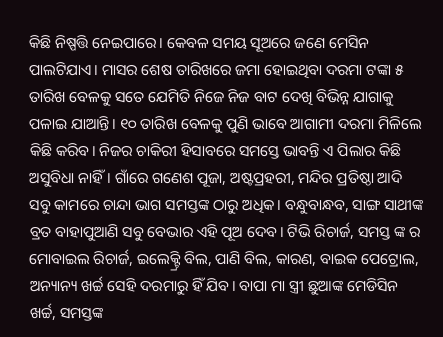କିଛି ନିଷ୍ପତ୍ତି ନେଇପାରେ। କେବଳ ସମୟ ସୂଅରେ ଜଣେ ମେସିନ ପାଲଟିଯାଏ। ମାସର ଶେଷ ତାରିଖରେ ଜମା ହୋଇଥିବା ଦରମା ଟଙ୍କା ୫ ତାରିଖ ବେଳକୁ ସତେ ଯେମିତି ନିଜେ ନିଜ ବାଟ ଦେଖି ବିଭିନ୍ନ ଯାଗାକୁ ପଳାଇ ଯାଆନ୍ତି। ୧୦ ତାରିଖ ବେଳକୁ ପୁଣି ଭାବେ ଆଗାମୀ ଦରମା ମିଳିଲେ କିଛି କରିବ। ନିଜର ଚାକିରୀ ହିସାବରେ ସମସ୍ତେ ଭାବନ୍ତି ଏ ପିଲାର କିଛି ଅସୁବିଧା ନାହିଁ। ଗାଁରେ ଗଣେଶ ପୂଜା, ଅଷ୍ଟପ୍ରହରୀ, ମନ୍ଦିର ପ୍ରତିଷ୍ଠା ଆଦି ସବୁ କାମରେ ଚାନ୍ଦା ଭାଗ ସମସ୍ତଙ୍କ ଠାରୁ ଅଧିକ। ବନ୍ଧୁବାନ୍ଧବ, ସାଙ୍ଗ ସାଥୀଙ୍କ ବ୍ରତ ବାହାପୁଆଣି ସବୁ ବେଭାର ଏହି ପୂଅ ଦେବ। ଟିଭି ରିଚାର୍ଜ, ସମସ୍ତ ଙ୍କ ର ମୋବାଇଲ ରିଚାର୍ଜ, ଇଲେକ୍ଟ୍ରି ବିଲ, ପାଣି ବିଲ, କାରଣ, ବାଇକ ପେଟ୍ରୋଲ, ଅନ୍ୟାନ୍ୟ ଖର୍ଚ୍ଚ ସେହି ଦରମାରୁ ହିଁ ଯିବ। ବାପା ମା ସ୍ତ୍ରୀ ଛୁଆଙ୍କ ମେଡିସିନ ଖର୍ଚ୍ଚ, ସମସ୍ତଙ୍କ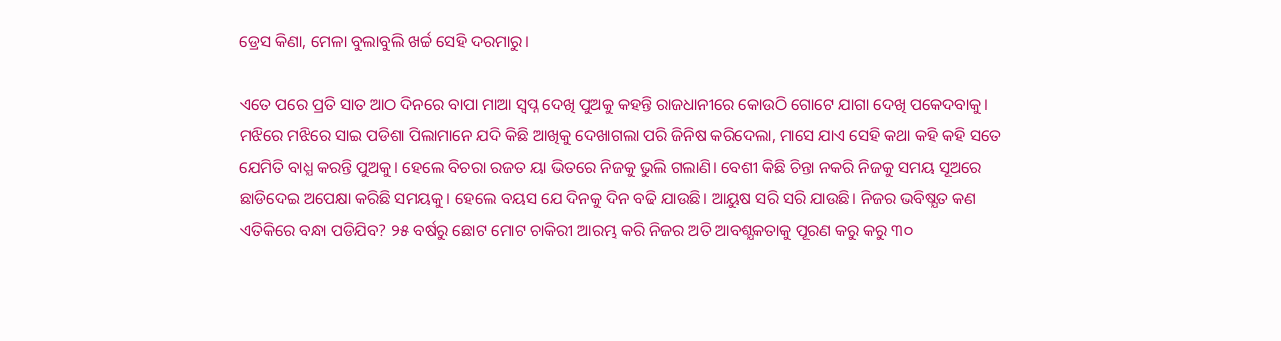ଡ୍ରେସ କିଣା, ମେଳା ବୁଲାବୁଲି ଖର୍ଚ୍ଚ ସେହି ଦରମାରୁ।

ଏତେ ପରେ ପ୍ରତି ସାତ ଆଠ ଦିନରେ ବାପା ମାଆ ସ୍ୱପ୍ନ ଦେଖି ପୁଅକୁ କହନ୍ତି ରାଜଧାନୀରେ କୋଉଠି ଗୋଟେ ଯାଗା ଦେଖି ପକେଦବାକୁ। ମଝିରେ ମଝିରେ ସାଇ ପଡିଶା ପିଲାମାନେ ଯଦି କିଛି ଆଖିକୁ ଦେଖାଗଲା ପରି ଜିନିଷ କରିଦେଲା, ମାସେ ଯାଏ ସେହି କଥା କହି କହି ସତେ ଯେମିତି ବାଧ୍ଯ କରନ୍ତି ପୁଅକୁ। ହେଲେ ବିଚରା ରଜତ ୟା ଭିତରେ ନିଜକୁ ଭୁଲି ଗଲାଣି। ବେଶୀ କିଛି ଚିନ୍ତା ନକରି ନିଜକୁ ସମୟ ସୂଅରେ ଛାଡିଦେଇ ଅପେକ୍ଷା କରିଛି ସମୟକୁ। ହେଲେ ବୟସ ଯେ ଦିନକୁ ଦିନ ବଢି ଯାଉଛି। ଆୟୁଷ ସରି ସରି ଯାଉଛି। ନିଜର ଭବିଷ୍ଯତ କଣ ଏତିକିରେ ବନ୍ଧା ପଡିଯିବ? ୨୫ ବର୍ଷରୁ ଛୋଟ ମୋଟ ଚାକିରୀ ଆରମ୍ଭ କରି ନିଜର ଅତି ଆବଶ୍ଯକତାକୁ ପୂରଣ କରୁ କରୁ ୩୦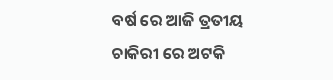ବର୍ଷ ରେ ଆଜି ତ୍ରତୀୟ ଚାକିରୀ ରେ ଅଟକି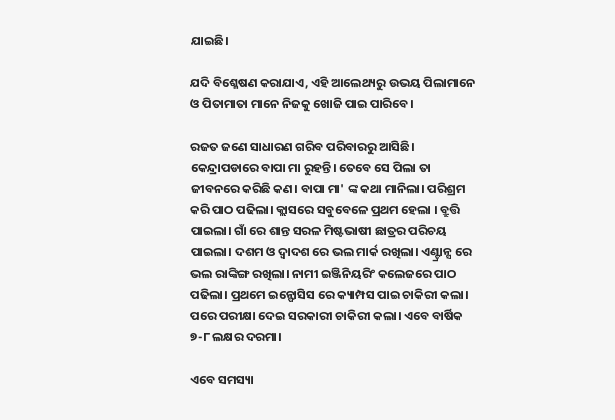ଯାଇଛି।

ଯଦି ବିଶ୍ଳେଷଣ କରାଯାଏ, ଏହି ଆଲେଥ୍ୟରୁ ଉଭୟ ପିଲାମାନେ ଓ ପିତାମାତା ମାନେ ନିଜକୁ ଖୋଜି ପାଇ ପାରିବେ।

ରଜତ ଜଣେ ସାଧାରଣ ଗରିବ ପରିବାରରୁ ଆସିଛି। କେନ୍ଦ୍ରାପଡାରେ ବାପା ମା ରୁହନ୍ତି। ତେବେ ସେ ପିଲା ତା ଜୀବନରେ କରିଛି କଣ। ବାପା ମା' ଙ୍କ କଥା ମାନିଲା। ପରିଶ୍ରମ କରି ପାଠ ପଢିଲା। କ୍ଲାସରେ ସବୁବେଳେ ପ୍ରଥମ ହେଲା । ବ୍ରୁତ୍ତି ପାଇଲା। ଗାଁ ରେ ଶାନ୍ତ ସରଳ ମିଷ୍ଟଭାଷୀ ଛାତ୍ରର ପରିଚୟ ପାଇଲା। ଦଶମ ଓ ଦ୍ୱାଦଶ ରେ ଭଲ ମାର୍କ ରଖିଲା। ଏଣ୍ଟ୍ରାନ୍ସ ରେ ଭଲ ରାଙ୍କିଙ୍ଗ ରଖିଲା। ନାମୀ ଇଞ୍ଜିନିୟରିଂ କଲେଜରେ ପାଠ ପଢିଲା। ପ୍ରଥମେ ଇନ୍ଫୋସିସ ରେ କ୍ୟାମ୍ପସ ପାଇ ଚାକିରୀ କଲା। ପରେ ପରୀକ୍ଷା ଦେଇ ସରକାରୀ ଚାକିରୀ କଲା। ଏବେ ବାର୍ଷିକ ୭-୮ ଲକ୍ଷର ଦରମା।

ଏବେ ସମସ୍ୟା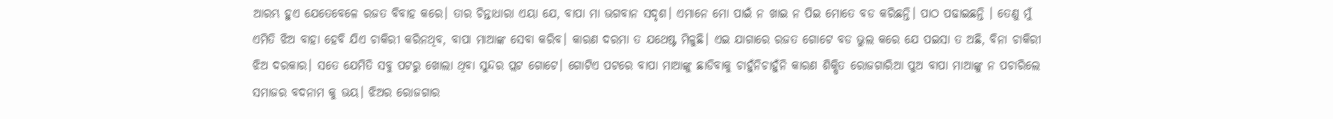ଆରମ୍ଭ ହୁଏ ଯେତେବେଳେ ରଜତ ବିବାହ କରେ। ତାର ଚିନ୍ତାଧାରା ଏୟା ଯେ, ବାପା ମା ଭଗବାନ ସଦୃଶ। ଏମାନେ ମୋ ପାଇଁ ନ ଖାଇ ନ ପିଇ ମୋତେ ବଡ କରିଛନ୍ତି। ପାଠ ପଢାଇଛନ୍ତି । ତେଣୁ ମୁଁ ଏମିତି ଝିଅ ବାହା ହେବି ଯିଏ ଚାକିରୀ କରିନଥିବ, ବାପା ମାଆଙ୍କ ସେବା କରିବ। କାରଣ ଦରମା ତ ଯଥେଷ୍ଟ ମିଳୁଛି। ଏଇ ଯାଗାରେ ରଜତ ଗୋଟେ ବଡ ଭୁଲ କରେ ଯେ ପଇସା ତ ଅଛି, ବିନା ଚାକିରୀ ଝିଅ ଦରକାର। ସତେ ଯେମିତି ସବୁ ପଟରୁ ଖୋଲା ଥିବା ସୁନ୍ଦର ପ୍ଲଟ ଗୋଟେ। ଗୋଟିଏ ପଟରେ ବାପା ମାଆଙ୍କୁ ଛାଡିବାକୁ ଚାହୁଁନିଚାହୁଁନି କାରଣ ଶିକ୍ଷିତ ରୋଜଗାରିଆ ପୁଅ ବାପା ମାଆଙ୍କୁ ନ ପଚାରିଲେ ସମାଜର ବଦନାମ କୁ ଭୟ। ଝିଅର ରୋଜଗାର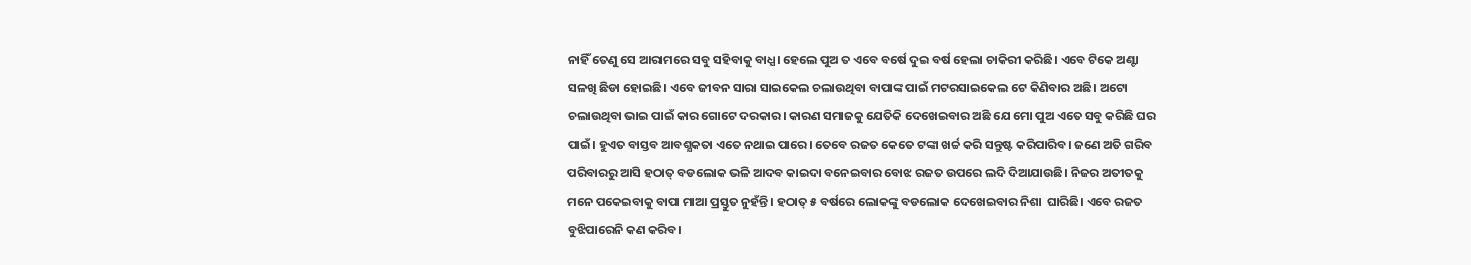ନାହିଁ ତେଣୁ ସେ ଆରାମରେ ସବୁ ସହିବାକୁ ବାଧ୍ଯ। ହେଲେ ପୁଅ ତ ଏବେ ବର୍ଷେ ଦୁଇ ବର୍ଷ ହେଲା ଚାକିରୀ କରିଛି। ଏବେ ଟିକେ ଅଣ୍ଟା ସଳଖି ଛିଡା ହୋଇଛି। ଏବେ ଜୀବନ ସାରା ସାଇକେଲ ଚଲାଉଥିବା ବାପାଙ୍କ ପାଇଁ ମଟରସାଇକେଲ ଟେ କିଣିବାର ଅଛି। ଅଟୋ ଚଲାଉଥିବା ଭାଇ ପାଇଁ କାର ଗୋଟେ ଦରକାର। କାରଣ ସମାଜକୁ ଯେତିକି ଦେଖେଇବାର ଅଛି ଯେ ମୋ ପୁଅ ଏତେ ସବୁ କରିଛି ଘର ପାଇଁ। ହୁଏତ ବାସ୍ତବ ଆବଶ୍ଯକତା ଏତେ ନଥାଇ ପାରେ। ତେବେ ରଜତ କେତେ ଟଙ୍କା ଖର୍ଚ୍ଚ କରି ସନ୍ତୁଷ୍ଟ କରିପାରିବ। ଜଣେ ଅତି ଗରିବ ପରିବାରରୁ ଆସି ହଠାତ୍ ବଡଲୋକ ଭଳି ଆଦବ କାଇଦା ବନେଇବାର ବୋଝ ରଜତ ଉପରେ ଲଦି ଦିଆଯାଉଛି। ନିଜର ଅତୀତକୁ ମନେ ପକେଇବାକୁ ବାପା ମାଆ ପ୍ରସ୍ତୁତ ନୁହଁନ୍ତି। ହଠାତ୍ ୫ ବର୍ଷରେ ଲୋକଙ୍କୁ ବଡଲୋକ ଦେଖେଇବାର ନିଶା  ଘାରିଛି। ଏବେ ରଜତ ବୁଝିପାରେନି କଣ କରିବ।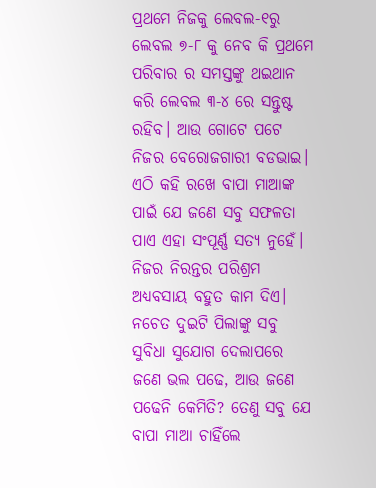ପ୍ରଥମେ ନିଜକୁ ଲେବଲ-୧ରୁ ଲେବଲ ୭-୮ କୁ ନେବ କି ପ୍ରଥମେ ପରିବାର ର ସମସ୍ତଙ୍କୁ ଥଇଥାନ କରି ଲେବଲ ୩-୪ ରେ ସନ୍ତୁଷ୍ଟ ରହିବ। ଆଉ ଗୋଟେ ପଟେ ନିଜର ବେରୋଜଗାରୀ ବଡଭାଇ। ଏଠି କହି ରଖେ ବାପା ମାଆଙ୍କ ପାଇଁ ଯେ ଜଣେ ସବୁ ସଫଳତା ପାଏ ଏହା ସଂପୂର୍ଣ୍ଣ ସତ୍ଯ ନୁହେଁ। ନିଜର ନିରନ୍ତର ପରିଶ୍ରମ ଅଧ୍ୟବସାୟ ବହୁତ କାମ ଦିଏ। ନଚେତ ଦୁଇଟି ପିଲାଙ୍କୁ ସବୁ ସୁବିଧା ସୁଯୋଗ ଦେଲାପରେ ଜଣେ ଭଲ ପଢେ, ଆଉ ଜଣେ ପଢେନି କେମିତି? ତେଣୁ ସବୁ ଯେ ବାପା ମାଆ ଚାହିଁଲେ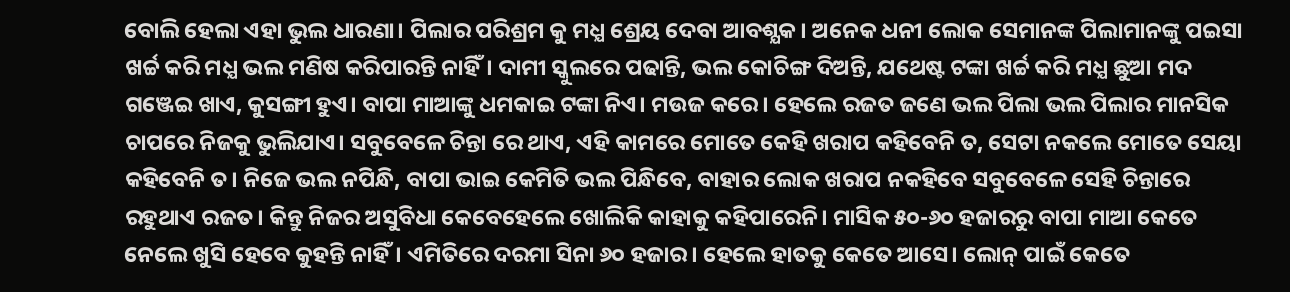ବୋଲି ହେଲା ଏହା ଭୁଲ ଧାରଣା। ପିଲାର ପରିଶ୍ରମ କୁ ମଧ୍ଯ ଶ୍ରେୟ ଦେବା ଆବଶ୍ଯକ। ଅନେକ ଧନୀ ଲୋକ ସେମାନଙ୍କ ପିଲାମାନଙ୍କୁ ପଇସା ଖର୍ଚ୍ଚ କରି ମଧ୍ଯ ଭଲ ମଣିଷ କରିପାରନ୍ତି ନାହିଁ। ଦାମୀ ସ୍କୁଲରେ ପଢାନ୍ତି, ଭଲ କୋଚିଙ୍ଗ ଦିଅନ୍ତି, ଯଥେଷ୍ଟ ଟଙ୍କା ଖର୍ଚ୍ଚ କରି ମଧ୍ଯ ଛୁଆ ମଦ ଗଞ୍ଜେଇ ଖାଏ, କୁସଙ୍ଗୀ ହୁଏ। ବାପା ମାଆଙ୍କୁ ଧମକାଇ ଟଙ୍କା ନିଏ। ମଉଜ କରେ। ହେଲେ ରଜତ ଜଣେ ଭଲ ପିଲା ଭଲ ପିଲାର ମାନସିକ ଚାପରେ ନିଜକୁ ଭୁଲିଯାଏ। ସବୁବେଳେ ଚିନ୍ତା ରେ ଥାଏ, ଏହି କାମରେ ମୋତେ କେହି ଖରାପ କହିବେନି ତ, ସେଟା ନକଲେ ମୋତେ ସେୟା କହିବେନି ତ। ନିଜେ ଭଲ ନପିନ୍ଧି, ବାପା ଭାଇ କେମିତି ଭଲ ପିନ୍ଧିବେ, ବାହାର ଲୋକ ଖରାପ ନକହିବେ ସବୁବେଳେ ସେହି ଚିନ୍ତାରେ ରହୁଥାଏ ରଜତ। କିନ୍ତୁ ନିଜର ଅସୁବିଧା କେବେହେଲେ ଖୋଲିକି କାହାକୁ କହିପାରେନି। ମାସିକ ୫୦-୬୦ ହଜାରରୁ ବାପା ମାଆ କେତେ ନେଲେ ଖୁସି ହେବେ କୁହନ୍ତି ନାହିଁ। ଏମିତିରେ ଦରମା ସିନା ୬୦ ହଜାର। ହେଲେ ହାତକୁ କେତେ ଆସେ। ଲୋନ୍ ପାଇଁ କେତେ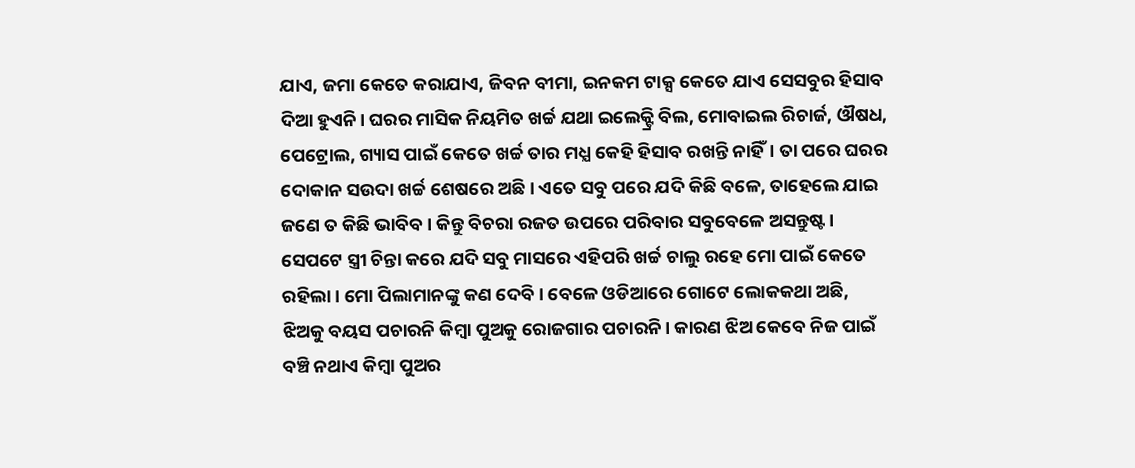ଯାଏ, ଜମା କେତେ କରାଯାଏ, ଜିବନ ବୀମା, ଇନକମ ଟାକ୍ସ କେତେ ଯାଏ ସେସବୁର ହିସାବ ଦିଆ ହୁଏନି। ଘରର ମାସିକ ନିୟମିତ ଖର୍ଚ୍ଚ ଯଥା ଇଲେକ୍ଟ୍ରି ବିଲ, ମୋବାଇଲ ରିଚାର୍ଜ, ଔଷଧ, ପେଟ୍ରୋଲ, ଗ୍ୟାସ ପାଇଁ କେତେ ଖର୍ଚ୍ଚ ତାର ମଧ୍ଯ କେହି ହିସାବ ରଖନ୍ତି ନାହିଁ। ତା ପରେ ଘରର ଦୋକାନ ସଉଦା ଖର୍ଚ୍ଚ ଶେଷରେ ଅଛି। ଏତେ ସବୁ ପରେ ଯଦି କିଛି ବଳେ, ତାହେଲେ ଯାଇ ଜଣେ ତ କିଛି ଭାବିବ। କିନ୍ତୁ ବିଚରା ରଜତ ଉପରେ ପରିବାର ସବୁବେଳେ ଅସନ୍ତୁଷ୍ଟ। ସେପଟେ ସ୍ତ୍ରୀ ଚିନ୍ତା କରେ ଯଦି ସବୁ ମାସରେ ଏହିପରି ଖର୍ଚ୍ଚ ଚାଲୁ ରହେ ମୋ ପାଇଁ କେତେ ରହିଲା। ମୋ ପିଲାମାନଙ୍କୁ କଣ ଦେବି। ବେଳେ ଓଡିଆରେ ଗୋଟେ ଲୋକକଥା ଅଛି, ଝିଅକୁ ବୟସ ପଚାରନି କିମ୍ବା ପୁଅକୁ ରୋଜଗାର ପଚାରନି। କାରଣ ଝିଅ କେବେ ନିଜ ପାଇଁ ବଞ୍ଚି ନଥାଏ କିମ୍ବା ପୁଅର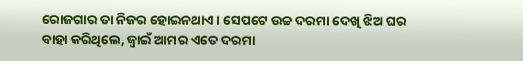ରୋଜଗାର ତା ନିଜର ହୋଇନଥାଏ। ସେପଟେ ଉଚ୍ଚ ଦରମା ଦେଖି ଝିଅ ଘର ବାହା କରିଥିଲେ, ଜ୍ୱାଇଁ ଆମର ଏତେ ଦରମା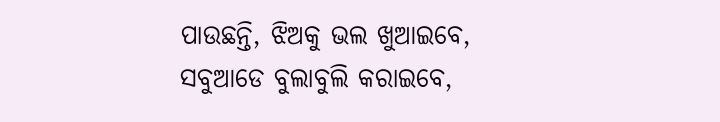ପାଉଛନ୍ତି, ଝିଅକୁ ଭଲ ଖୁଆଇବେ, ସବୁଆଡେ ବୁଲାବୁଲି କରାଇବେ,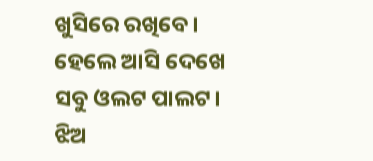ଖୁସିରେ ରଖିବେ। ହେଲେ ଆସି ଦେଖେ ସବୁ ଓଲଟ ପାଲଟ। ଝିଅ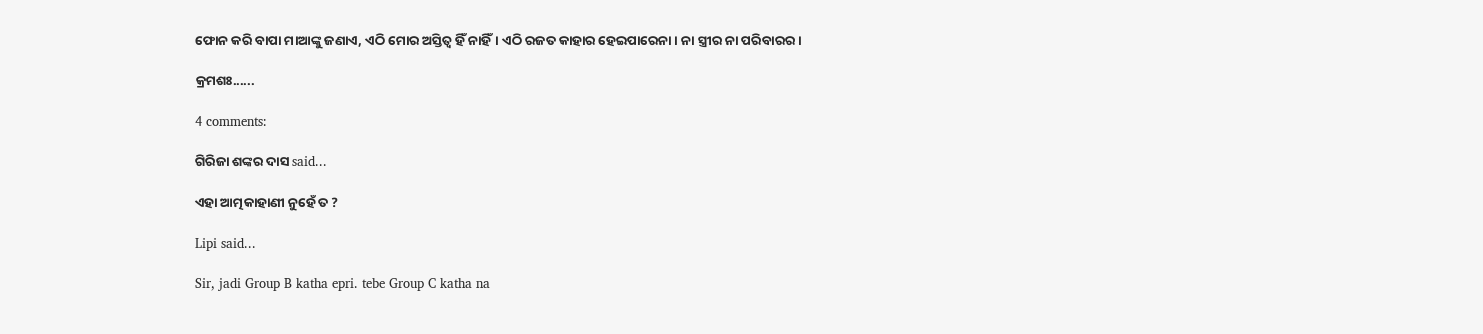ଫୋନ କରି ବାପା ମାଆଙ୍କୁ ଜଣାଏ, ଏଠି ମୋର ଅସ୍ତିତ୍ବ ହିଁ ନାହିଁ। ଏଠି ରଜତ କାହାର ହେଇପାରେନା। ନା ସ୍ତ୍ରୀର ନା ପରିବାରର।

କ୍ରମଶଃ......

4 comments:

ଗିରିଜା ଶଙ୍କର ଦାସ said...

ଏହା ଆତ୍ମକାହାଣୀ ନୁହେଁ ତ ?

Lipi said...

Sir, jadi Group B katha epri. tebe Group C katha na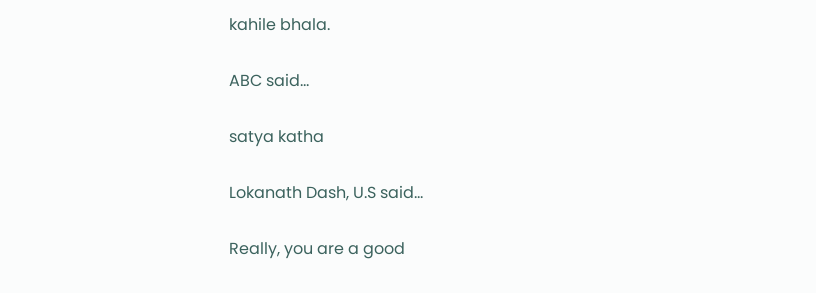kahile bhala.

ABC said...

satya katha

Lokanath Dash, U.S said...

Really, you are a good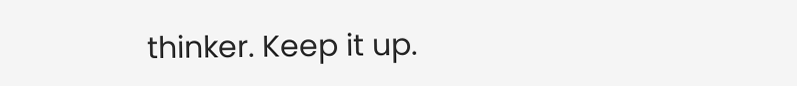thinker. Keep it up.